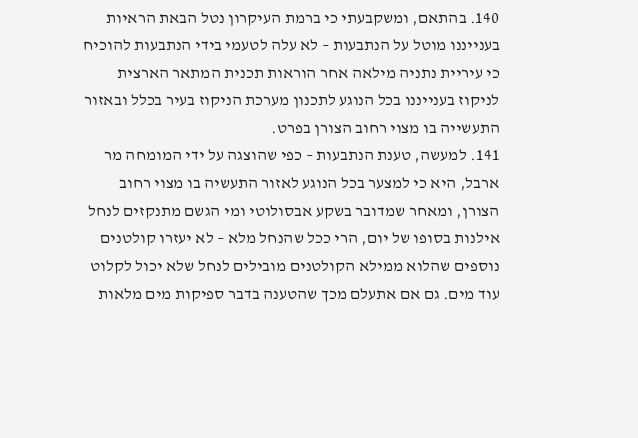140. בהתאם, ומשקבעתי כי ברמת העיקרון נטל הבאת הראיות בענייננו מוטל על הנתבעות – לא עלה לטעמי בידי הנתבעות להוכיח כי עיריית נתניה מילאה אחר הוראות תכנית המתאר הארצית לניקוז בענייננו בכל הנוגע לתכנון מערכת הניקוז בעיר בכלל ובאזור התעשייה בו מצוי רחוב הצורן בפרט.
141. למעשה, טענת הנתבעות – כפי שהוצגה על ידי המומחה מר ארבל, היא כי למצער בכל הנוגע לאזור התעשיה בו מצוי רחוב הצורן, ומאחר שמדובר בשקע אבסולוטי ומי הגשם מתנקזים לנחל אילנות בסופו של יום, הרי ככל שהנחל מלא – לא יעזרו קולטנים נוספים שהלוא ממילא הקולטנים מובילים לנחל שלא יכול לקלוט עוד מים. גם אם אתעלם מכך שהטענה בדבר ספיקות מים מלאות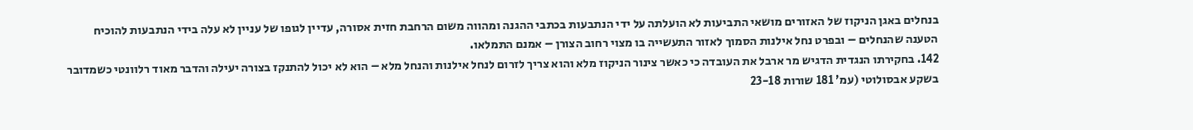בנחלים באגן הניקוז של האזורים מושאי התביעות לא הועלתה על ידי הנתבעות בכתבי ההגנה ומהווה משום הרחבת חזית אסורה, עדיין לגופו של עניין לא עלה בידי הנתבעות להוכיח הטענה שהנחלים – ובפרט נחל אילנות הסמוך לאזור התעשייה בו מצוי רחוב הצורן – אמנם התמלאו.
142. בחקירתו הנגדית הדגיש מר ארבל את העובדה כי כאשר צינור הניקוז מלא והוא צריך לזרום לנחל אילנות והנחל מלא – הוא לא יכול להתנקז בצורה יעילה והדבר מאוד רלוונטי כשמדובר בשקע אבסולוטי (עמ' 181 שורות 23-18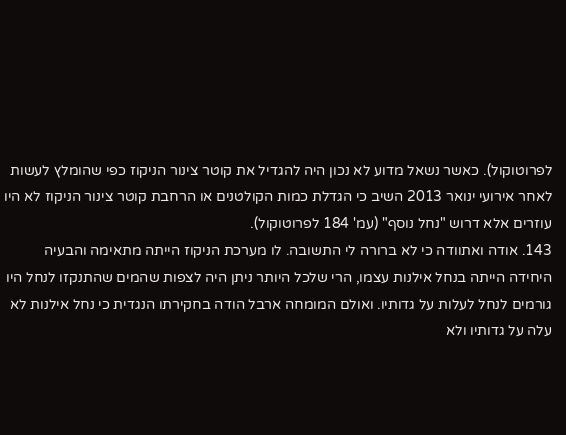לפרוטוקול). כאשר נשאל מדוע לא נכון היה להגדיל את קוטר צינור הניקוז כפי שהומלץ לעשות לאחר אירועי ינואר 2013 השיב כי הגדלת כמות הקולטנים או הרחבת קוטר צינור הניקוז לא היו עוזרים אלא דרוש "נחל נוסף" (עמ' 184 לפרוטוקול).
143. אודה ואתוודה כי לא ברורה לי התשובה. לו מערכת הניקוז הייתה מתאימה והבעיה היחידה הייתה בנחל אילנות עצמו, הרי שלכל היותר ניתן היה לצפות שהמים שהתנקזו לנחל היו גורמים לנחל לעלות על גדותיו. ואולם המומחה ארבל הודה בחקירתו הנגדית כי נחל אילנות לא עלה על גדותיו ולא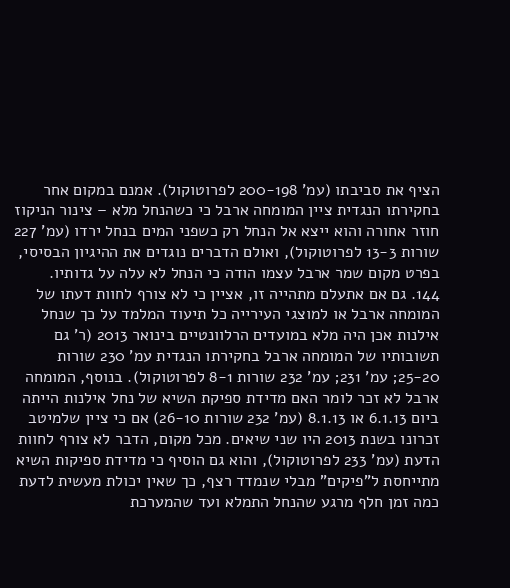הציף את סביבתו (עמ' 200-198 לפרוטוקול). אמנם במקום אחר בחקירתו הנגדית ציין המומחה ארבל כי כשהנחל מלא – צינור הניקוז חוזר אחורה והוא ייצא אל הנחל רק כשפני המים בנחל ירדו (עמ' 227 שורות 13-3 לפרוטוקול), ואולם הדברים נוגדים את ההיגיון הבסיסי, בפרט מקום שמר ארבל עצמו הודה כי הנחל לא עלה על גדותיו.
144. גם אם אתעלם מתהייה זו, אציין כי לא צורף לחוות דעתו של המומחה ארבל או למוצגי העירייה כל תיעוד המלמד על כך שנחל אילנות אכן היה מלא במועדים הרלוונטיים בינואר 2013 (ר' גם תשובותיו של המומחה ארבל בחקירתו הנגדית עמ' 230 שורות 25-20; עמ' 231; עמ' 232 שורות 8-1 לפרוטוקול). בנוסף, המומחה ארבל לא זכר לומר האם מדידת ספיקת השיא של נחל אילנות הייתה ביום 6.1.13 או 8.1.13 (עמ' 232 שורות 26-10) אם כי ציין שלמיטב זכרונו בשנת 2013 היו שני שיאים. מכל מקום, הדבר לא צורף לחוות הדעת (עמ' 233 לפרוטוקול), והוא גם הוסיף כי מדידת ספיקות השיא מתייחסת ל"פיקים" מבלי שנמדד רצף, כך שאין יכולת מעשית לדעת כמה זמן חלף מרגע שהנחל התמלא ועד שהמערכת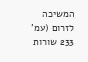המשיכה לזרום (עמ' 233 שורות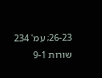26-23; עמ' 234 שורות 9-1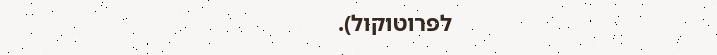לפרוטוקול).